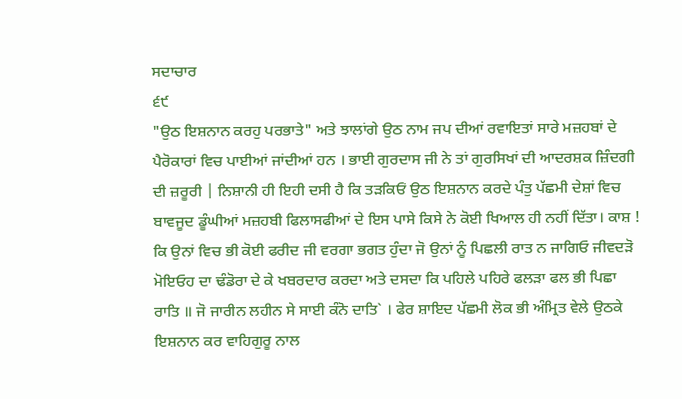ਸਦਾਚਾਰ
੬੯
"ਉਠ ਇਸ਼ਨਾਨ ਕਰਹੁ ਪਰਭਾਤੇ" ਅਤੇ ਝਾਲਾਂਗੇ ਉਠ ਨਾਮ ਜਪ ਦੀਆਂ ਰਵਾਇਤਾਂ ਸਾਰੇ ਮਜ਼ਹਬਾਂ ਦੇ ਪੈਰੋਕਾਰਾਂ ਵਿਚ ਪਾਈਆਂ ਜਾਂਦੀਆਂ ਹਨ । ਭਾਈ ਗੁਰਦਾਸ ਜੀ ਨੇ ਤਾਂ ਗੁਰਸਿਖਾਂ ਦੀ ਆਦਰਸ਼ਕ ਜ਼ਿੰਦਗੀ ਦੀ ਜ਼ਰੂਰੀ | ਨਿਸ਼ਾਨੀ ਹੀ ਇਹੀ ਦਸੀ ਹੈ ਕਿ ਤੜਕਿਓਂ ਉਠ ਇਸ਼ਨਾਨ ਕਰਦੇ ਪੰਤੁ ਪੱਛਮੀ ਦੇਸ਼ਾਂ ਵਿਚ ਬਾਵਜੂਦ ਡੂੰਘੀਆਂ ਮਜ਼ਹਬੀ ਫਿਲਾਸਫੀਆਂ ਦੇ ਇਸ ਪਾਸੇ ਕਿਸੇ ਨੇ ਕੋਈ ਖਿਆਲ ਹੀ ਨਹੀਂ ਦਿੱਤਾ। ਕਾਸ਼ ! ਕਿ ਉਨਾਂ ਵਿਚ ਭੀ ਕੋਈ ਫਰੀਦ ਜੀ ਵਰਗਾ ਭਗਤ ਹੁੰਦਾ ਜੋ ਉਨਾਂ ਨੂੰ ਪਿਛਲੀ ਰਾਤ ਨ ਜਾਗਿਓ ਜੀਵਦੜੋ ਮੋਇਓਹ ਦਾ ਢੰਡੋਰਾ ਦੇ ਕੇ ਖਬਰਦਾਰ ਕਰਦਾ ਅਤੇ ਦਸਦਾ ਕਿ ਪਹਿਲੇ ਪਹਿਰੇ ਫਲੜਾ ਫਲ ਭੀ ਪਿਛਾ ਰਾਤਿ ॥ ਜੋ ਜਾਰੀਨ ਲਹੀਨ ਸੇ ਸਾਈ ਕੰਨੋ ਦਾਤਿ` । ਫੇਰ ਸ਼ਾਇਦ ਪੱਛਮੀ ਲੋਕ ਭੀ ਅੰਮ੍ਰਿਤ ਵੇਲੇ ਉਠਕੇ ਇਸ਼ਨਾਨ ਕਰ ਵਾਹਿਗੁਰੂ ਨਾਲ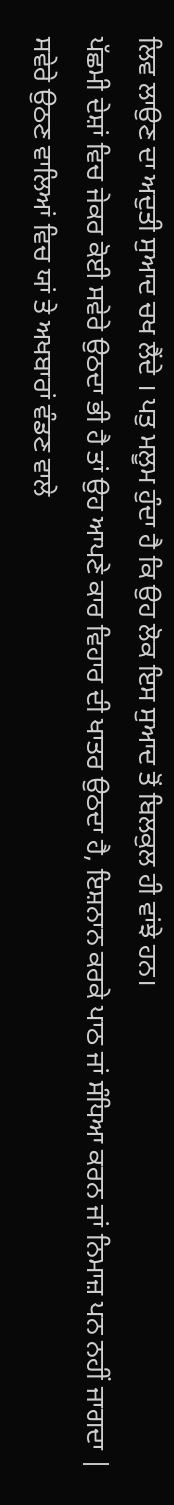ਲਿਵ ਲਾਉਣ ਦਾ ਅਦੁਤੀ ਸੁਆਦ ਚਖ ਲੈਂਦੇ । ਪਤੁ ਮਲੂਮ ਹੁੰਦਾ ਹੈ ਕਿ ਉਹ ਲੋਕ ਇਸ ਸੁਆਦ ਤੋਂ ਬਿਲਕੁਲ ਹੀ ਵਾਂਝੇ ਹਨ।
ਪੱਛਮੀ ਦੇਸ਼ਾਂ ਵਿਚ ਜੇਕਰ ਕੋਈ ਸਵੇਰੇ ਉਠਦਾ ਭੀ ਹੈ ਤਾਂ ਉਹ ਆਪਣੇ ਕਾਰ ਵਿਹਾਰ ਦੀ ਖਾਤਰ ਉਠਦਾ ਹੈ, ਇਸ਼ਨਾਨ ਕਰਕੇ ਪਾਠ ਜਾਂ ਸੰਧਿਆ ਕਰਨ ਜਾਂ ਨਿਮਾਜ਼ ਪਨ ਨਹੀਂ ਜਾਗਦਾ | ਸਵੇਰੇ ਉਠਣ ਵਾਲਿਆਂ ਵਿਚ ਯਾਂ ਤੇ ਅਖਬਾਰਾਂ ਵੰਡਣ ਵਾਲੇ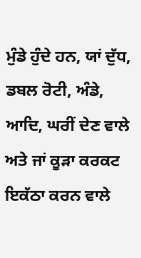ਮੁੰਡੇ ਹੁੰਦੇ ਹਨ, ਯਾਂ ਦੁੱਧ, ਡਬਲ ਰੋਟੀ, ਅੰਡੇ, ਆਦਿ, ਘਰੀਂ ਦੇਣ ਵਾਲੇ ਅਤੇ ਜਾਂ ਕੂੜਾ ਕਰਕਟ ਇਕੱਠਾ ਕਰਨ ਵਾਲੇ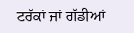ਟਰੱਕਾਂ ਜਾਂ ਗੱਡੀਆਂ